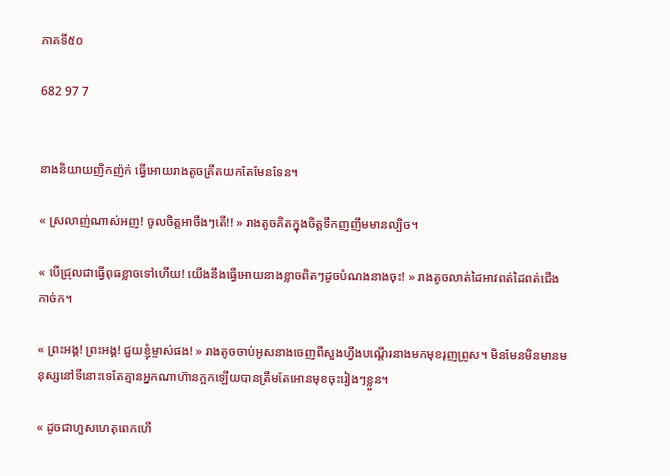ភាគទី៥០

682 97 7


នាងនិយាយញិកញ៉ក់ ធ្វើអោយរាងតូចគ្រឺតយកតែមែនទែន។

« ស្រលាញ់ណាស់អញ! ចូលចិត្តអាចឹងៗតើ!! » រាងតូចគិតក្នុងចិត្តទឹកញញឹមមានល្បិច។

« បើជ្រុលជាធ្វើពុធខ្លាចទៅហើយ! យើងនឹងធ្វើអោយនាងខ្លាចពិតៗដូចបំណងនាងចុះ! » រាងតូចលាត់ដៃអាវពត់ដៃពត់ជើងកាច់ក។

« ព្រះអង្គ! ព្រះអង្គ! ជួយខ្ញុំម្ចាស់ផង! » រាងតូចចាប់អូសនាងចេញពីសួងហ្វឹងបណ្ដើរនាងមកមុខរុញព្រូស។ មិនមែនមិនមានមនុស្សនៅទីនោះទេតែគ្មានអ្នកណាហ៊ានក្អកឡើយបានត្រឹមតែអោនមុខចុះរៀងៗខ្លួន។

« ដូចជាហួសហេតុពេកហើ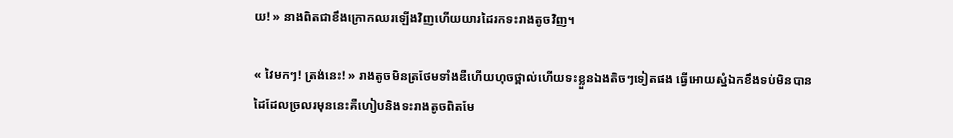យ! » នាងពិតជាខឹងក្រោកឈរឡើងវិញហើយយារដៃរកទះរាងតូចវិញ។

« វៃមកៗ! ត្រង់នេះ! » រាងតូចមិនត្រថែមទាំងឌឺហើយហុចថ្ពាល់ហើយទះខ្លួនឯងតិចៗទៀតផង ធ្វើអោយស្នំឯកខឹងទប់មិនបានដៃដែលច្រលរមុននេះគឺហៀបនិងទះរាងតូចពិតមែ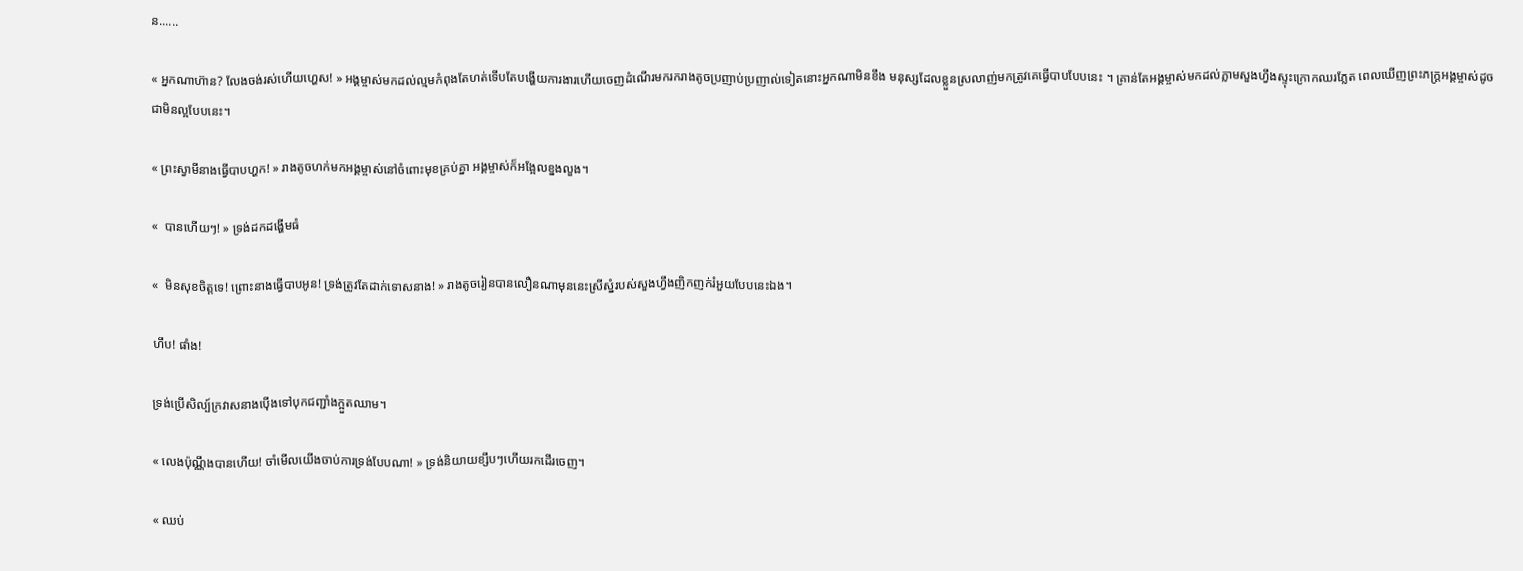ន......

« អ្នកណាហ៊ាន? លែងចង់រស់ហើយហ្ហេស! » អង្គម្ចាស់មកដល់ល្មមកំពុងតែហត់ទើបតែបង្ហើយការងារហើយចេញដំណើរមករករាងតូចប្រញាប់ប្រញាល់ទៀតនោះអ្នកណាមិនខឹង មនុស្សដែលខ្លួនស្រលាញ់មកត្រូវគេធ្វើបាបបែបនេះ ។ គ្រាន់តែអង្គម្ចាស់មកដល់ភ្លាមសួងហ្វឹងស្ទុះក្រោកឈរភ្លែត ពេលឃើញព្រះភក្ដ្រអង្គម្ចាស់ដូចជាមិនល្អបែបនេះ។

« ព្រះស្វាមីនាងធ្វើបាបហ្ហក! » រាងតូចហក់មកអង្គម្ចាស់នៅចំពោះមុខគ្រប់គ្នា អង្គម្ចាស់ក៏អង្អែលខ្នងលួង។

«  បានហើយៗ! » ទ្រង់ដកដង្ហើមធំ

«  មិនសុខចិត្ដទេ! ព្រោះនាងធ្វើបាបអូន! ទ្រង់ត្រូវតែដាក់ទោសនាង! » រាងតូចរៀនបានលឿនណាមុននេះស្រីស្នំរបស់សួងហ្វឹងញិកញក់រំអួយបែបនេះឯង។

ហឹប! ផាំង!

ទ្រង់ប្រើសិល្ប៍ក្រវាសនាងប៉ើងទៅបុកជញ្ជាំងក្អួតឈាម។

« លេងប៉ុណ្ណឹងបានហើយ! ចាំមើលយើងចាប់ការទ្រង់បែបណា! » ទ្រង់និយាយខ្សឹបៗហើយរកដើរចេញ។

« ឈប់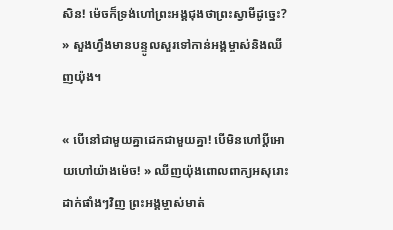សិន! ម៉េចក៏ទ្រង់ហៅព្រះអង្គជុងថាព្រះស្វាមីដូច្នេះ? » សួងហ្វឹងមានបន្ទូលសួរទៅកាន់អង្គម្ចាស់និងឈីញយ៉ុង។

« បើនៅជាមួយគ្នាដេកជាមួយគ្នា! បើមិនហៅប្ដីអោយហៅយ៉ាងម៉េច! » ឈីញយ៉ុងពោលពាក្យអសុរោះដាក់ផាំងៗវិញ ព្រះអង្គម្ចាស់មាត់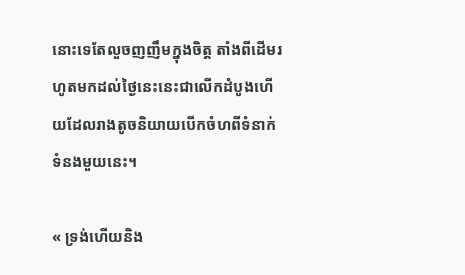នោះទេតែលួចញញឹមក្នុងចិត្ត តាំងពីដើមរហូតមកដល់ថ្ងៃនេះនេះជាលើកដំបូងហើយដែលរាងតូចនិយាយបើកចំហពីទំនាក់ទំនងមួយនេះ។

« ទ្រង់ហើយនិង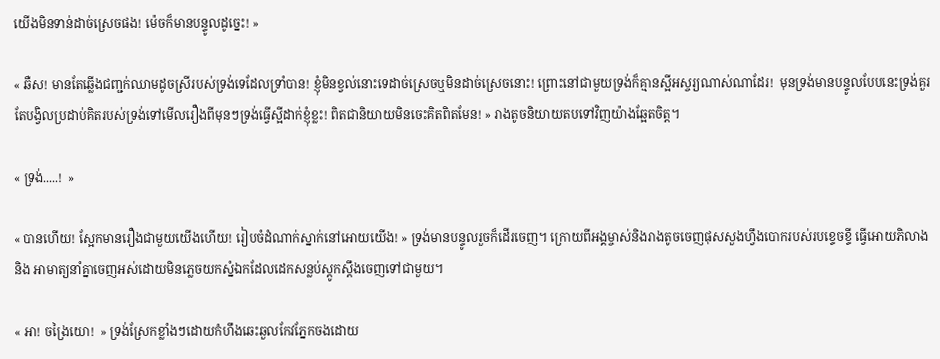យើងមិនទាន់ដាច់ស្រេចផង! ម៉េចក៏មានបន្ទូលដូច្នេះ! »

« ឆឺស! មានតែឆ្លើងជញ្ជក់ឈាមដូចស្រីរបស់ទ្រង់ទេដែលទ្រាំបាន! ខ្ញុំមិនខ្វល់នោះទេដាច់ស្រេចឬមិនដាច់ស្រេចនោះ! ព្រោះនៅជាមួយទ្រង់ក៏គ្មានស្អីអស្ចរ្យណាស់ណាដែរ!  មុនទ្រង់មានបន្ទូលបែបនេះទ្រង់គួរតែបង្វិលប្រដាប់គិតរបស់ទ្រង់ទៅមើលរឿងពីមុនៗទ្រង់ធ្វើស្អីដាក់ខ្ញុំខ្លះ! ពិតជានិយាយមិនចេះគិតពិតមែន! » រាងតូចនិយាយតបទៅវិញយ៉ាងឆ្អែតចិត្ត។

« ទ្រង់.....!  »

« បានហើយ! ស្អែកមានរឿងជាមួយយើងហើយ! រៀបចំដំណាក់ស្នាក់នៅអោយយើង! » ទ្រង់មានបន្ទូលរួចក៏ដើរចេញ។ ក្រោយពីអង្គម្ចាស់និងរាងតូចចេញផុសសួងហ្វឹងបោករបស់របខ្ទេចខ្ទី ធ្វើអោយភិលាងនិង អាមាត្យនាំគ្នាចេញអស់ដោយមិនភ្លេចយកស្នំឯកដែលដេកសន្លប់ស្ដូកស្ដឹងចេញទៅជាមួយ។

« អា! ចង្រៃយោ!  » ទ្រង់ស្រែកខ្លាំងៗដោយកំហឹងឆេះឆួលកែវភ្នែកចងដោយ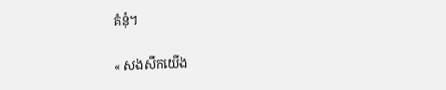គំនុំ។

« សងសឹកយើង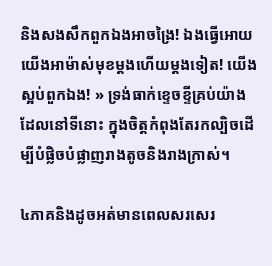និងសងសឹកពួកឯងអាចង្រៃ! ឯងធ្វើអោយយើងអាម៉ាស់មុខម្ដងហើយម្ដងទៀត! យើងស្អប់ពួកឯង! » ទ្រង់ធាក់ខ្ទេចខ្ទីគ្រប់យ៉ាងដែលនៅទីនោះ ក្នុងចិត្តកំពុងតែរកល្បិចដើម្បីបំផ្លិចបំផ្លាញរាងតូចនិងរាងក្រាស់។

៤ភាគនិងដូចអត់មានពេលសរសេរ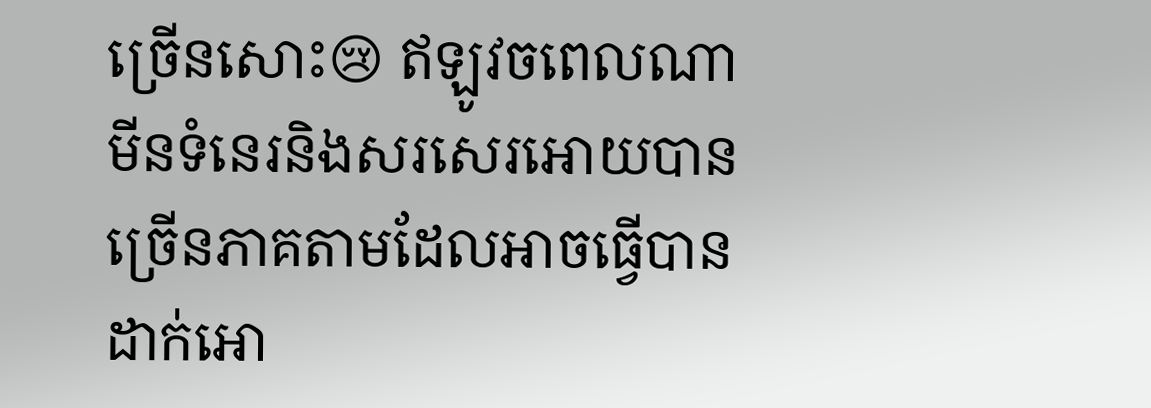ច្រើនសោះ😢 ឥឡូវចពេលណាមីនទំនេរនិងសរសេរអោយបានច្រើនភាគតាមដែលអាចធ្វើបានដាក់អោ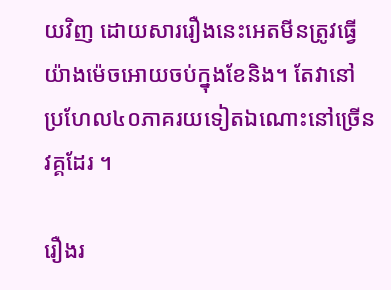យវិញ ដោយសាររឿងនេះអេតមីនត្រូវធ្វើយ៉ាងម៉េចអោយចប់ក្នុងខែនិង។ តែវានៅប្រហែល៤០ភាគរយទៀតឯណោះនៅច្រើនវគ្គដែរ ។

រឿងរ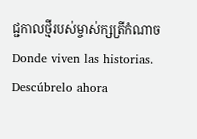ជ្ជកាលថ្មីរបស់ម្ចាស់ក្សត្រីកំណាច Donde viven las historias. Descúbrelo ahora